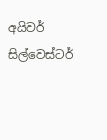අයිවර් සිල්වෙස්ටර්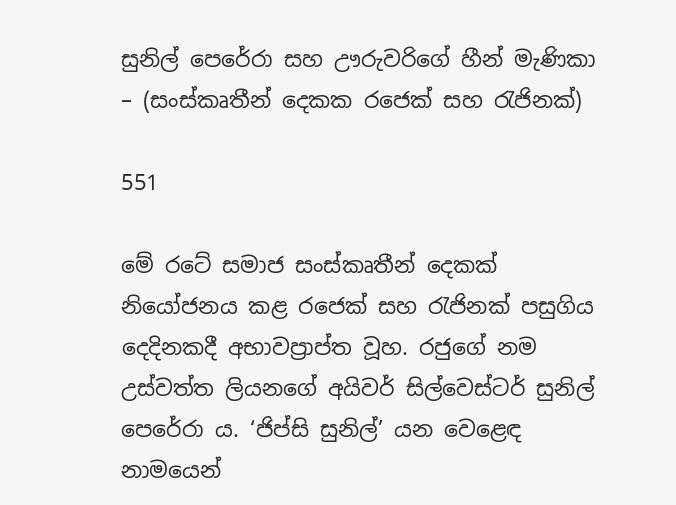සුනිල් පෙරේරා සහ ඌරුවරිගේ හීන් මැණිකා – (සංස්කෘතීන් දෙකක රජෙක් සහ රැජිනක්)

551

මේ රටේ සමාජ සංස්කෘතීන් දෙකක් නියෝජනය කළ රජෙක් සහ රැජිනක් පසුගිය දෙදිනකදී අභාවප්‍රාප්ත වූහ. රජුගේ නම උස්වත්ත ලියනගේ අයිවර් සිල්වෙස්ටර් සුනිල් පෙරේරා ය. ‘ජිප්සි සුනිල්’ යන වෙළෙඳ නාමයෙන්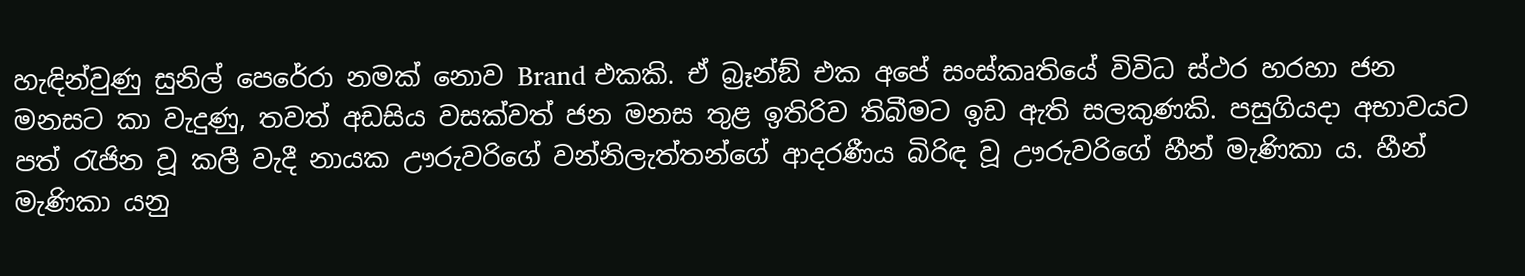හැඳින්වුණු සුනිල් පෙරේරා නමක් නොව Brand එකකි. ඒ බ්‍රෑන්ඞ් එක අපේ සංස්කෘතියේ විවිධ ස්ථර හරහා ජන මනසට කා වැදුණු, තවත් අඩසිය වසක්වත් ජන මනස තුළ ඉතිරිව තිබීමට ඉඩ ඇති සලකුණකි. පසුගියදා අභාවයට පත් රැජින වූ කලී වැදී නායක ඌරුවරිගේ වන්නිලැත්තන්ගේ ආදරණීය බිරිඳ වූ ඌරුවරිගේ හීන් මැණිකා ය. හීන් මැණිකා යනු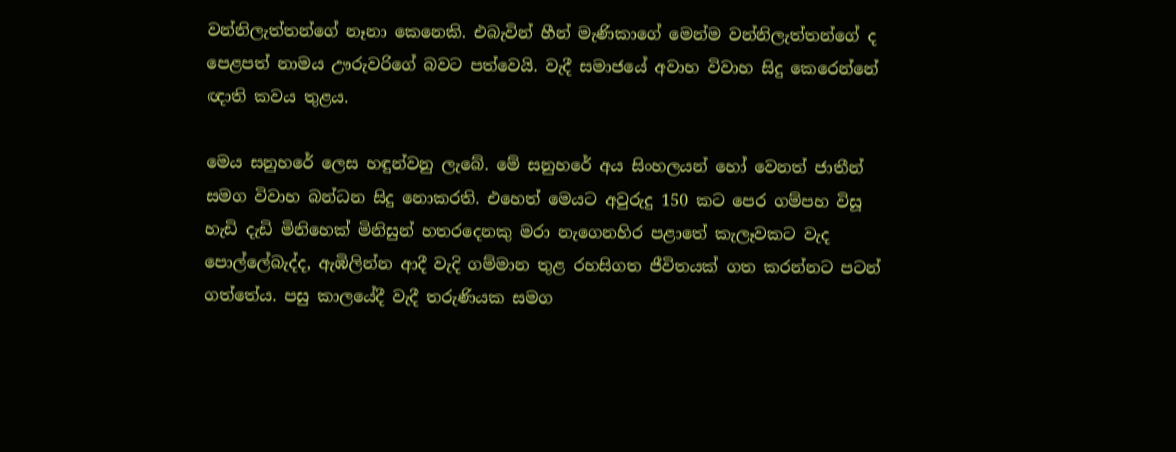වන්නිලැත්තන්ගේ නෑනා කෙනෙකි. එබැවින් හීන් මැණිකාගේ මෙන්ම වන්නිලැත්තන්ගේ ද පෙළපත් නාමය ඌරුවරිගේ බවට පත්වෙයි. වැදී සමාජයේ අවාහ විවාහ සිදු කෙරෙන්නේ ඥාති කවය තුළය.

මෙය සනුහරේ ලෙස හඳුන්වනු ලැබේ. මේ සනුහරේ අය සිංහලයන් හෝ වෙනත් ජාතීන් සමග විවාහ බන්ධන සිදු නොකරති. එහෙත් මෙයට අවුරුදු 150 කට පෙර ගම්පහ විසූ හැඩි දැඩි මිනිහෙක් මිනිසුන් හතරදෙනකු මරා නැගෙනහිර පළාතේ කැලෑවකට වැද පොල්ලේබැද්ද, ඇඹිලින්න ආදී වැදි ගම්මාන තුළ රහසිගත ජීවිතයක් ගත කරන්නට පටන් ගත්තේය. පසු කාලයේදී වැදී තරුණියක සමග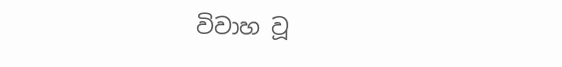විවාහ වූ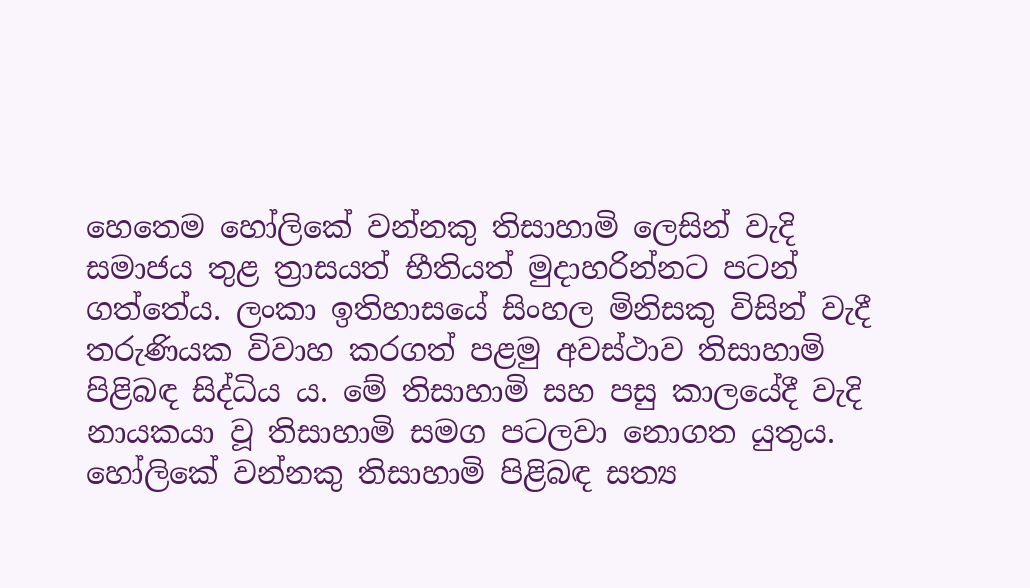හෙතෙම හෝලිකේ වන්නකු තිසාහාමි ලෙසින් වැදි සමාජය තුළ ත්‍රාසයත් භීතියත් මුදාහරින්නට පටන් ගත්තේය. ලංකා ඉතිහාසයේ සිංහල මිනිසකු විසින් වැදී තරුණියක විවාහ කරගත් පළමු අවස්ථාව තිසාහාමි පිළිබඳ සිද්ධිය ය. මේ තිසාහාමි සහ පසු කාලයේදී වැදි නායකයා වූ තිසාහාමි සමග පටලවා නොගත යුතුය. හෝලිකේ වන්නකු තිසාහාමි පිළිබඳ සත්‍ය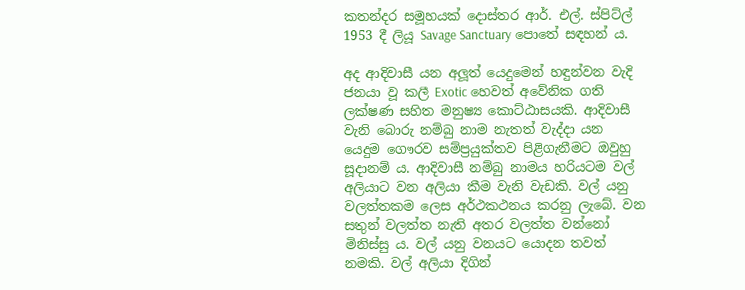කතන්දර සමූහයක් දොස්තර ආර්. එල්. ස්පිට්ල් 1953 දී ලියූ Savage Sanctuary පොතේ සඳහන් ය.

අද ආදිවාසී යන අලූත් යෙදුමෙන් හඳුන්වන වැදි ජනයා වූ කලී Exotic හෙවත් අවේනික ගති ලක්ෂණ සහිත මනුෂ්‍ය කොට්ඨාසයකි. ආදිවාසී වැනි බොරු නම්බු නාම නැතත් වැද්දා යන යෙදුම ගෞරව සම්ප්‍රයුක්තව පිළිගැනීමට ඔවුහු සූදානම් ය. ආදිවාසී නම්බු නාමය හරියටම වල් අලියාට වන අලියා කීම වැනි වැඩකි. වල් යනු වලත්තකම ලෙස අර්ථකථනය කරනු ලැබේ. වන සතුන් වලත්ත නැති අතර වලත්ත වන්නෝ මිනිස්සු ය. වල් යනු වනයට යොදන තවත් නමකි. වල් අලියා දිගින්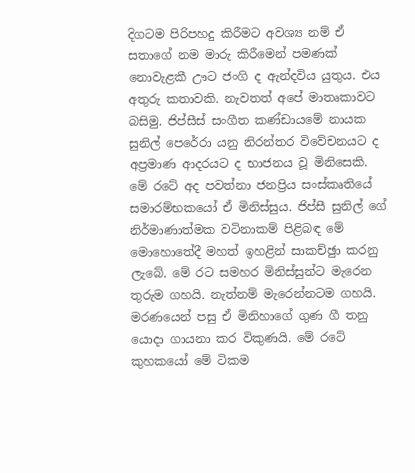දිගටම පිරිපහදු කිරීමට අවශ්‍ය නම් ඒ සතාගේ නම මාරු කිරීමෙන් පමණක් නොවැළකී ඌට ජංගි ද ඇන්දවිය යුතුය. එය අතුරු කතාවකි. නැවතත් අපේ මාතෘකාවට බසිමු. ජිප්සීස් සංගීත කණ්ඩායමේ නායක සුනිල් පෙරේරා යනු නිරන්තර විවේචනයට ද අප්‍රමාණ ආදරයට ද භාජනය වූ මිනිසෙකි. මේ රටේ අද පවත්නා ජනප්‍රිය සංස්කෘතියේ සමාරම්භකයෝ ඒ මිනිස්සුය. ජිප්සී සුනිල් ගේ නිර්මාණාත්මක වටිනාකම් පිළිබඳ මේ මොහොතේදී මහත් ඉහළින් සාකච්ඡුා කරනු ලැබේ. මේ රට සමහර මිනිස්සුන්ට මැරෙන තුරුම ගහයි. නැත්නම් මැරෙන්නටම ගහයි. මරණයෙන් පසු ඒ මිනිහාගේ ගුණ ගී තනු යොදා ගායනා කර විකුණයි. මේ රටේ කුහකයෝ මේ ටිකම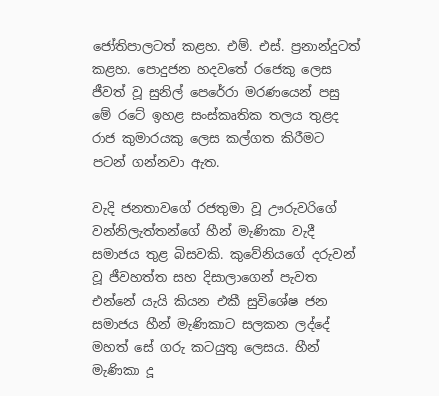ජෝතිපාලටත් කළහ. එම්. එස්. ප්‍රනාන්දුටත් කළහ. පොදුජන හදවතේ රජෙකු ලෙස ජීවත් වූ සුනිල් පෙරේරා මරණයෙන් පසු මේ රටේ ඉහළ සංස්කෘතික තලය තුළද රාජ කුමාරයකු ලෙස කල්ගත කිරීමට පටන් ගන්නවා ඇත.

වැදි ජනතාවගේ රජතුමා වූ ඌරුවරිගේ වන්නිලැත්තන්ගේ හීන් මැණිකා වැදී සමාජය තුළ බිසවකි. කුවේනියගේ දරුවන් වූ ජීවහත්ත සහ දිසාලාගෙන් පැවත එන්නේ යැයි කියන එකී සුවිශේෂ ජන සමාජය හීන් මැණිකාට සලකන ලද්දේ මහත් සේ ගරු කටයුතු ලෙසය. හීන් මැණිකා දූ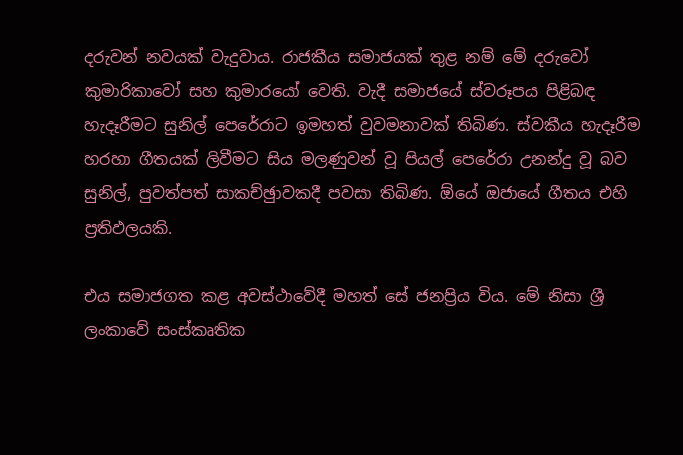දරුවන් නවයක් වැදුවාය. රාජකීය සමාජයක් තුළ නම් මේ දරුවෝ කුමාරිකාවෝ සහ කුමාරයෝ වෙති. වැදී සමාජයේ ස්වරූපය පිළිබඳ හැදෑරීමට සුනිල් පෙරේරාට ඉමහත් වුවමනාවක් තිබිණ. ස්වකීය හැදෑරීම හරහා ගීතයක් ලිවීමට සිය මලණුවන් වූ පියල් පෙරේරා උනන්දු වූ බව සුනිල්, පුවත්පත් සාකච්ඡුාවකදී පවසා තිබිණ. ඕයේ ඔජායේ ගීතය එහි ප්‍රතිඵලයකි.

එය සමාජගත කළ අවස්ථාවේදී මහත් සේ ජනප්‍රිය විය. මේ නිසා ශ්‍රී ලංකාවේ සංස්කෘතික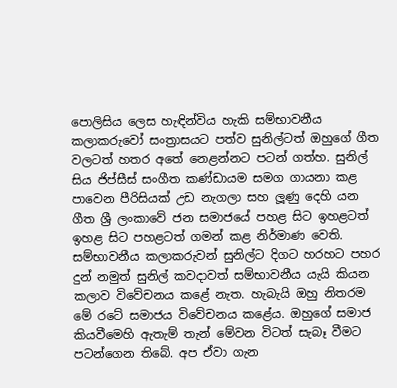පොලිසිය ලෙස හැඳින්විය හැකි සම්භාවනීය කලාකරුවෝ සංත්‍රාසයට පත්ව සුනිල්ටත් ඔහුගේ ගීත වලටත් හතර අතේ නෙළන්නට පටන් ගත්හ. සුනිල් සිය ජිප්සීස් සංගීත කණ්ඩායම සමග ගායනා කළ පාවෙන පීරිසියක් උඩ නැගලා සහ ලූණු දෙහි යන ගීත ශ්‍රී ලංකාවේ ජන සමාජයේ පහළ සිට ඉහළටත් ඉහළ සිට පහළටත් ගමන් කළ නිර්මාණ වෙති. සම්භාවනීය කලාකරුවන් සුනිල්ට දිගට හරහට පහර දුන් නමුත් සුනිල් කවදාවත් සම්භාවනීය යැයි කියන කලාව විවේචනය කළේ නැත. හැබැයි ඔහු නිතරම මේ රටේ සමාජය විවේචනය කළේය. ඔහුගේ සමාජ කියවීමෙහි ඇතැම් තැන් මේවන විටත් සැබෑ වීමට පටන්ගෙන තිබේ. අප ඒවා ගැන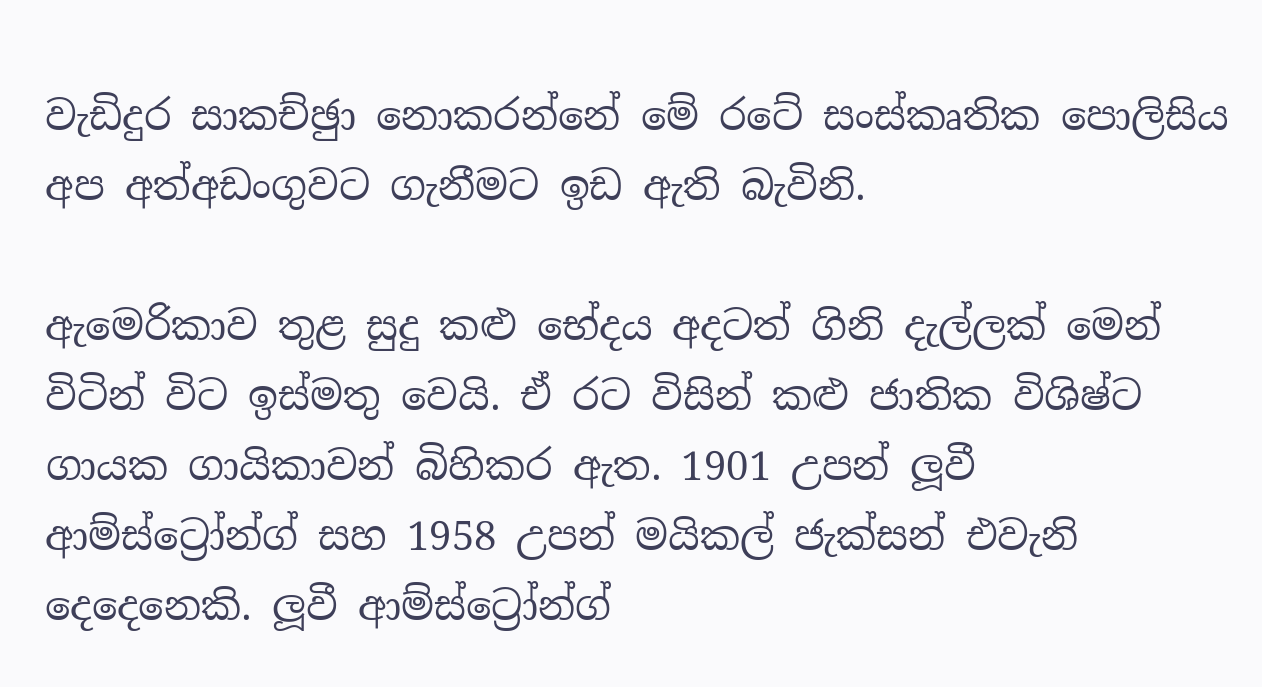වැඩිදුර සාකච්ඡුා නොකරන්නේ මේ රටේ සංස්කෘතික පොලිසිය අප අත්අඩංගුවට ගැනීමට ඉඩ ඇති බැවිනි.

ඇමෙරිකාව තුළ සුදු කළු භේදය අදටත් ගිනි දැල්ලක් මෙන් විටින් විට ඉස්මතු වෙයි. ඒ රට විසින් කළු ජාතික විශිෂ්ට ගායක ගායිකාවන් බිහිකර ඇත. 1901 උපන් ලූවී ආම්ස්ට්‍රෝන්ග් සහ 1958 උපන් මයිකල් ජැක්සන් එවැනි දෙදෙනෙකි. ලූවී ආම්ස්ට්‍රෝන්ග්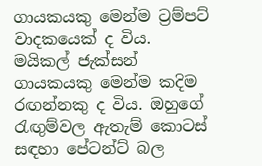ගායකයකු මෙන්ම ට්‍රම්පට් වාදකයෙක් ද විය. මයිකල් ජැක්සන් ගායකයකු මෙන්ම කදිම රඟන්නකු ද විය. ඔහුගේ රැඟුම්වල ඇතැම් කොටස් සඳහා පේටන්ට් බල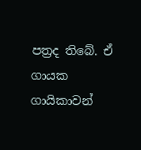පත්‍රද තිබේ. ඒ ගායක ගායිකාවන්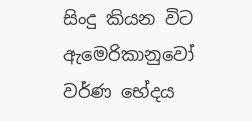සිංදු කියන විට ඇමෙරිකානුවෝ වර්ණ භේදය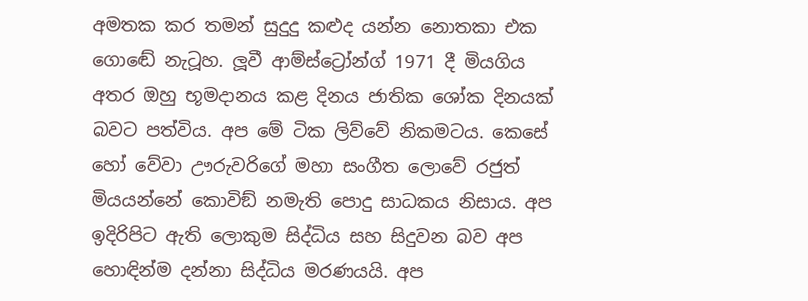අමතක කර තමන් සුදුදු කළුද යන්න නොතකා එක ගොඬේ නැටූහ. ලූවී ආම්ස්ට්‍රෝන්ග් 1971 දී මියගිය අතර ඔහු භූමදානය කළ දිනය ජාතික ශෝක දිනයක් බවට පත්විය. අප මේ ටික ලිව්වේ නිකමටය. කෙසේ හෝ වේවා ඌරුවරිගේ මහා සංගීත ලොවේ රජුත් මියයන්නේ කොවිඞ් නමැති පොදු සාධකය නිසාය. අප ඉදිරිපිට ඇති ලොකුම සිද්ධිය සහ සිදුවන බව අප හොඳින්ම දන්නා සිද්ධිය මරණයයි. අප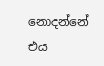නොදන්නේ එය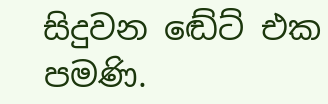සිදුවන ඬේට් එක පමණි.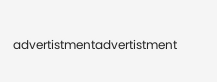advertistmentadvertistment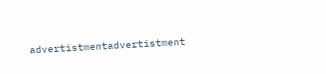advertistmentadvertistment